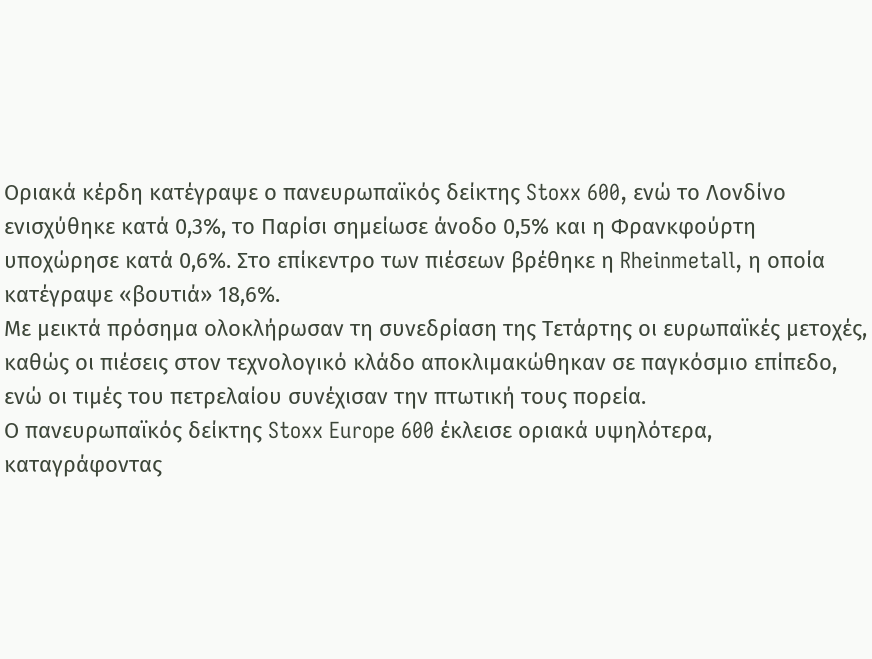Οριακά κέρδη κατέγραψε ο πανευρωπαϊκός δείκτης Stoxx 600, ενώ το Λονδίνο ενισχύθηκε κατά 0,3%, το Παρίσι σημείωσε άνοδο 0,5% και η Φρανκφούρτη υποχώρησε κατά 0,6%. Στο επίκεντρο των πιέσεων βρέθηκε η Rheinmetall, η οποία κατέγραψε «βουτιά» 18,6%.
Με μεικτά πρόσημα ολοκλήρωσαν τη συνεδρίαση της Τετάρτης οι ευρωπαϊκές μετοχές, καθώς οι πιέσεις στον τεχνολογικό κλάδο αποκλιμακώθηκαν σε παγκόσμιο επίπεδο, ενώ οι τιμές του πετρελαίου συνέχισαν την πτωτική τους πορεία.
Ο πανευρωπαϊκός δείκτης Stoxx Europe 600 έκλεισε οριακά υψηλότερα, καταγράφοντας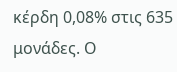κέρδη 0,08% στις 635 μονάδες. Ο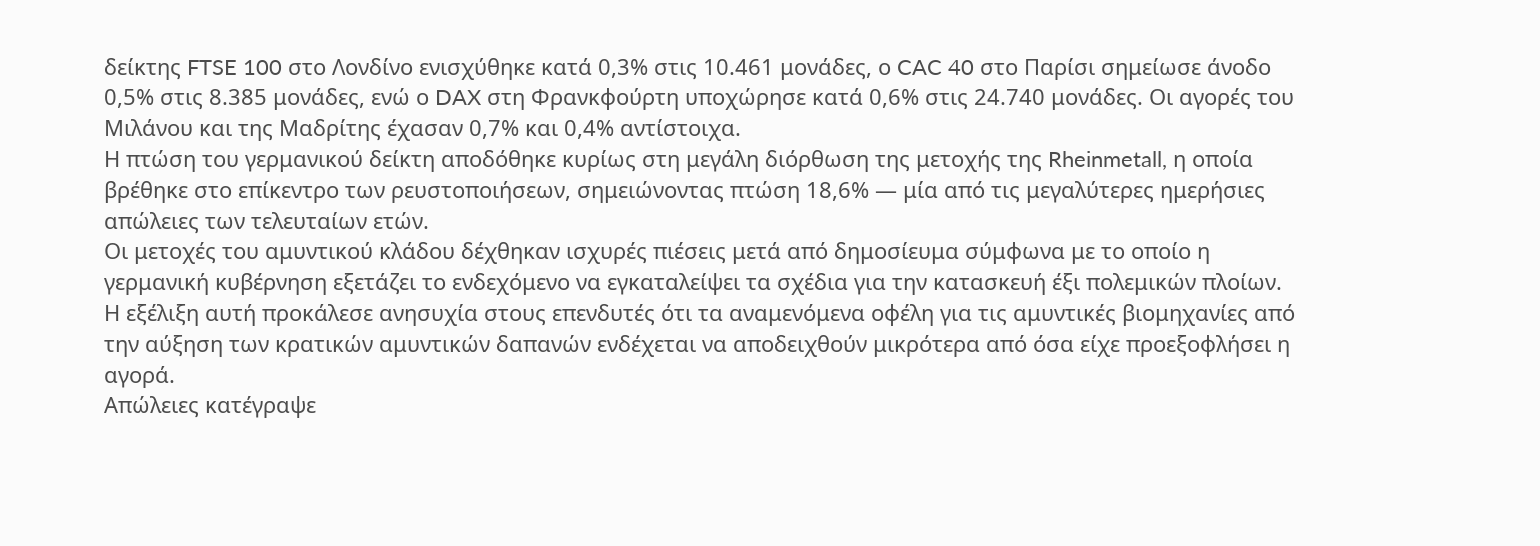δείκτης FTSE 100 στο Λονδίνο ενισχύθηκε κατά 0,3% στις 10.461 μονάδες, ο CAC 40 στο Παρίσι σημείωσε άνοδο 0,5% στις 8.385 μονάδες, ενώ ο DAX στη Φρανκφούρτη υποχώρησε κατά 0,6% στις 24.740 μονάδες. Οι αγορές του Μιλάνου και της Μαδρίτης έχασαν 0,7% και 0,4% αντίστοιχα.
Η πτώση του γερμανικού δείκτη αποδόθηκε κυρίως στη μεγάλη διόρθωση της μετοχής της Rheinmetall, η οποία βρέθηκε στο επίκεντρο των ρευστοποιήσεων, σημειώνοντας πτώση 18,6% — μία από τις μεγαλύτερες ημερήσιες απώλειες των τελευταίων ετών.
Οι μετοχές του αμυντικού κλάδου δέχθηκαν ισχυρές πιέσεις μετά από δημοσίευμα σύμφωνα με το οποίο η γερμανική κυβέρνηση εξετάζει το ενδεχόμενο να εγκαταλείψει τα σχέδια για την κατασκευή έξι πολεμικών πλοίων.
Η εξέλιξη αυτή προκάλεσε ανησυχία στους επενδυτές ότι τα αναμενόμενα οφέλη για τις αμυντικές βιομηχανίες από την αύξηση των κρατικών αμυντικών δαπανών ενδέχεται να αποδειχθούν μικρότερα από όσα είχε προεξοφλήσει η αγορά.
Απώλειες κατέγραψε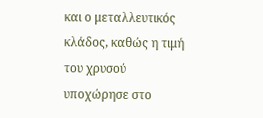και ο μεταλλευτικός κλάδος, καθώς η τιμή του χρυσού υποχώρησε στο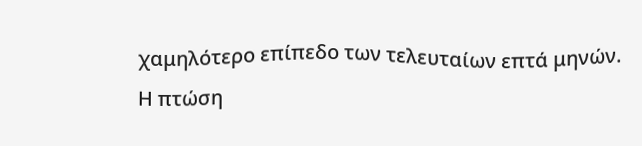χαμηλότερο επίπεδο των τελευταίων επτά μηνών.
Η πτώση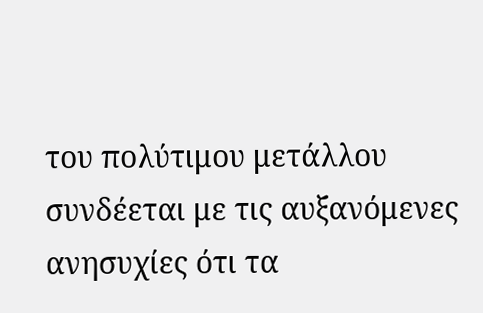του πολύτιμου μετάλλου συνδέεται με τις αυξανόμενες ανησυχίες ότι τα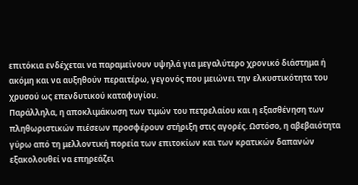επιτόκια ενδέχεται να παραμείνουν υψηλά για μεγαλύτερο χρονικό διάστημα ή ακόμη και να αυξηθούν περαιτέρω, γεγονός που μειώνει την ελκυστικότητα του χρυσού ως επενδυτικού καταφυγίου.
Παράλληλα, η αποκλιμάκωση των τιμών του πετρελαίου και η εξασθένηση των πληθωριστικών πιέσεων προσφέρουν στήριξη στις αγορές. Ωστόσο, η αβεβαιότητα γύρω από τη μελλοντική πορεία των επιτοκίων και των κρατικών δαπανών εξακολουθεί να επηρεάζει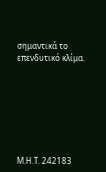σημαντικά το επενδυτικό κλίμα.







Μ.Η.Τ. 242183